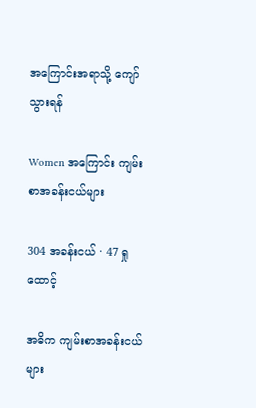အကြောင်းအရာသို့ ကျော်သွားရန်

Women အကြောင်း ကျမ်းစာအခန်းငယ်များ

304 အခန်းငယ် · 47 ရှုထောင့်

အဓိက ကျမ်းစာအခန်းငယ်များ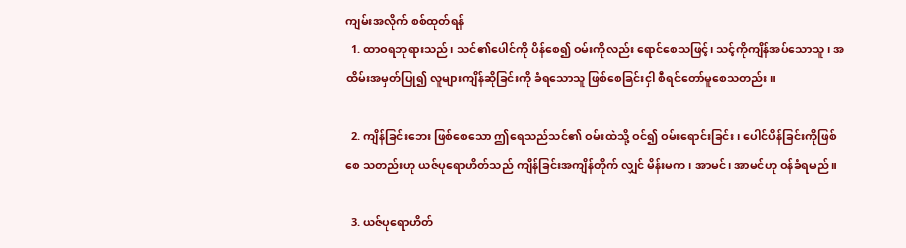ကျမ်းအလိုက် စစ်ထုတ်ရန်
  1. ထာဝရဘုရားသည်၊ သင်၏ပေါင်ကို ပိန်စေ၍ ဝမ်းကိုလည်း ရောင်စေသဖြင့်၊ သင့်ကိုကျိန်အပ်သောသူ၊ အထိမ်းအမှတ်ပြု၍ လူများကျိန်ဆိုခြင်းကို ခံရသောသူ ဖြစ်စေခြင်းငှါ စီရင်တော်မူစေသတည်း။

  2. ကျိန်ခြင်းဘေး ဖြစ်စေသော ဤရေသည်သင်၏ ဝမ်းထဲသို့ ဝင်၍ ဝမ်းရောင်းခြင်း၊ ပေါင်ပိန်ခြင်းကိုဖြစ်စေ သတည်းဟု ယဇ်ပုရောဟိတ်သည် ကျိန်ခြင်းအကျိန်တိုက် လျှင် မိန်းမက၊ အာမင်၊ အာမင်ဟု ဝန်ခံရမည်။

  3. ယဇ်ပုရောဟိတ်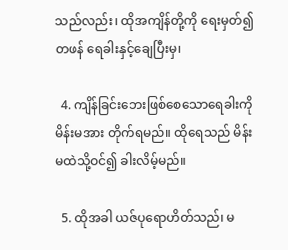သည်လည်း၊ ထိုအကျိန်တို့ကို ရေးမှတ်၍ တဖန် ရေခါးနှင့်ချေပြီးမှ၊

  4. ကျိန်ခြင်းဘေးဖြစ်စေသောရေခါးကို မိန်းမအား တိုက်ရမည်။ ထိုရေသည် မိန်းမထဲသို့ဝင်၍ ခါးလိမ့်မည်။

  5. ထိုအခါ ယဇ်ပုရောဟိတ်သည်၊ မ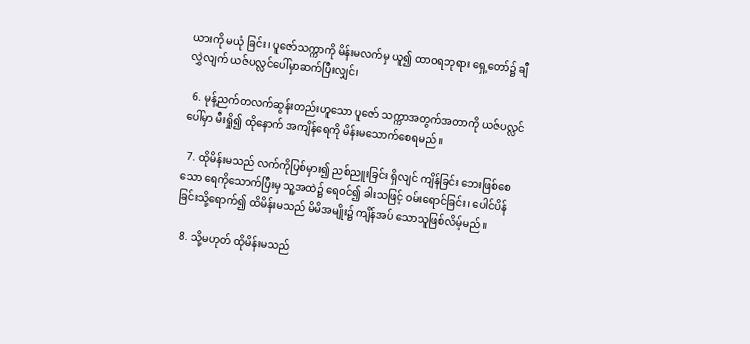ယားကို မယုံ ခြင်း၊ ပူဇော်သက္ကာကို မိန်းမလက်မှ ယူ၍ ထာဝရဘုရား ရှေ့တော်၌ ချီလွှဲလျက် ယဇ်ပလ္လင်ပေါ်မှာဆက်ပြီးလျှင်၊

  6. မုန့်ညက်တလက်ဆွန်းတည်းဟူသော ပူဇော် သက္ကာအတွက်အတာကို ယဇ်ပလ္လင်ပေါ်မှာ မီးရှို၍ ထိုနောက် အကျိန်ရေကို မိန်းမသောက်စေရမည်။

  7. ထိုမိန်းမသည် လက်ကိုပြစ်မှား၍ ညစ်ညူးခြင်း ရှိလျင် ကျိန်ခြင်း ဘေးဖြစ်စေသော ရေကိုသောက်ပြီးမှ သူ့အထဲ၌ ရေဝင်၍ ခါးသဖြင့် ဝမ်းရောင်ခြင်း၊ ပေါင်ပိန် ခြင်းသို့ရောက်၍ ထိမိန်းမသည် မိမိအမျိုး၌ ကျိန်အပ် သောသူဖြစ်လိမ့်မည်။

  8. သို့မဟုတ် ထိုမိန်းမသည်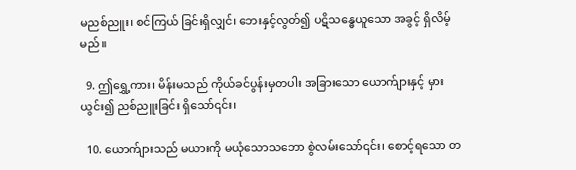မညစ်ညူး၊ စင်ကြယ် ခြင်းရှိလျှင်၊ ဘေးနှင့်လွတ်၍ ပဋိသန္ဓေယူသော အခွင့် ရှိလိမ့်မည်။

  9. ဤရွှေ့ကား၊ မိန်းမသည် ကိုယ်ခင်ပွန်းမှတပါး အခြားသော ယောက်ျားနှင့် မှားယွင်း၍ ညစ်ညူးခြင်း ရှိသော်၎င်း၊

  10. ယောက်ျားသည် မယားကို မယုံသောသဘော စွဲလမ်းသော်၎င်း၊ စောင့်ရသော တ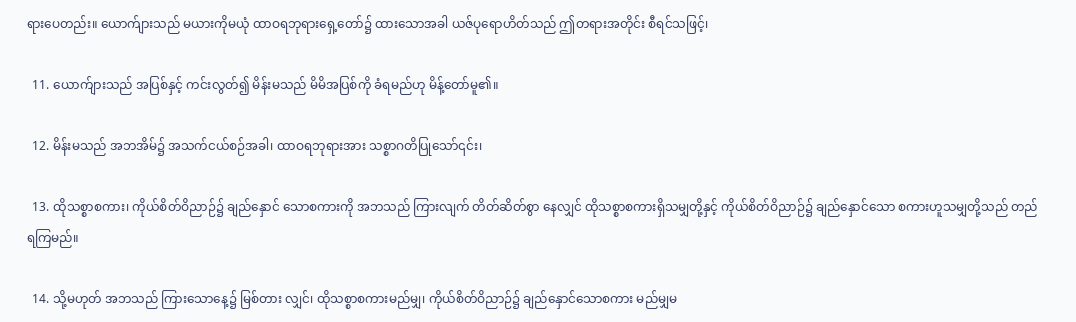ရားပေတည်း။ ယောက်ျားသည် မယားကိုမယုံ ထာဝရဘုရားရှေ့တော်၌ ထားသောအခါ ယဇ်ပုရောဟိတ်သည် ဤတရားအတိုင်း စီရင်သဖြင့်၊

  11. ယောက်ျားသည် အပြစ်နှင့် ကင်းလွတ်၍ မိန်းမသည် မိမိအပြစ်ကို ခံရမည်ဟု မိန့်တော်မူ၏။

  12. မိန်းမသည် အဘအိမ်၌ အသက်ငယ်စဉ်အခါ၊ ထာဝရဘုရားအား သစ္စာဂတိပြုသော်၎င်း၊

  13. ထိုသစ္စာစကား၊ ကိုယ်စိတ်ဝိညာဉ်၌ ချည်နှောင် သောစကားကို အဘသည် ကြားလျက် တိတ်ဆိတ်စွာ နေလျှင် ထိုသစ္စာစကားရှိသမျှတို့နှင့် ကိုယ်စိတ်ဝိညာဉ်၌ ချည်နှောင်သော စကားဟူသမျှတို့သည် တည်ရကြမည်။

  14. သို့မဟုတ် အဘသည် ကြားသောနေ့၌ မြစ်တား လျှင်၊ ထိုသစ္စာစကားမည်မျှ၊ ကိုယ်စိတ်ဝိညာဉ်၌ ချည်နှောင်သောစကား မည်မျှမ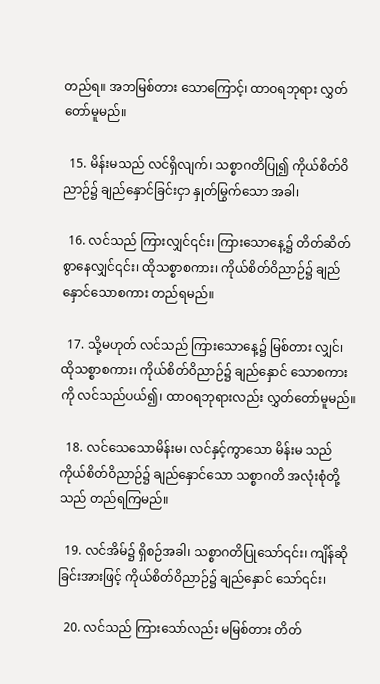တည်ရ။ အဘမြစ်တား သောကြောင့်၊ ထာဝရဘုရား လွှတ်တော်မူမည်။

  15. မိန်းမသည် လင်ရှိလျက်၊ သစ္စာဂတိပြု၍ ကိုယ်စိတ်ဝိညာဉ်၌ ချည်နှောင်ခြင်းငှာ နှုတ်မြွက်သော အခါ၊

  16. လင်သည် ကြားလျှင်၎င်း၊ ကြားသောနေ့၌ တိတ်ဆိတ်စွာနေလျှင်၎င်း၊ ထိုသစ္စာစကား၊ ကိုယ်စိတ်ဝိညာဉ်၌ ချည်နှောင်သောစကား တည်ရမည်။

  17. သို့မဟုတ် လင်သည် ကြားသောနေ့၌ မြစ်တား လျှင်၊ ထိုသစ္စာစကား၊ ကိုယ်စိတ်ဝိညာဉ်၌ ချည်နှောင် သောစကားကို လင်သည်ပယ်၍၊ ထာဝရဘုရားလည်း လွှတ်တော်မူမည်။

  18. လင်သေသောမိန်းမ၊ လင်နှင့်ကွာသော မိန်းမ သည် ကိုယ်စိတ်ဝိညာဉ်၌ ချည်နှောင်သော သစ္စာဂတိ အလုံးစုံတို့သည် တည်ရကြမည်။

  19. လင်အိမ်၌ ရှိစဉ်အခါ၊ သစ္စာဂတိပြုသော်၎င်း၊ ကျိန်ဆိုခြင်းအားဖြင့် ကိုယ်စိတ်ဝိညာဉ်၌ ချည်နှောင် သော်၎င်း၊

  20. လင်သည် ကြားသော်လည်း မမြစ်တား တိတ်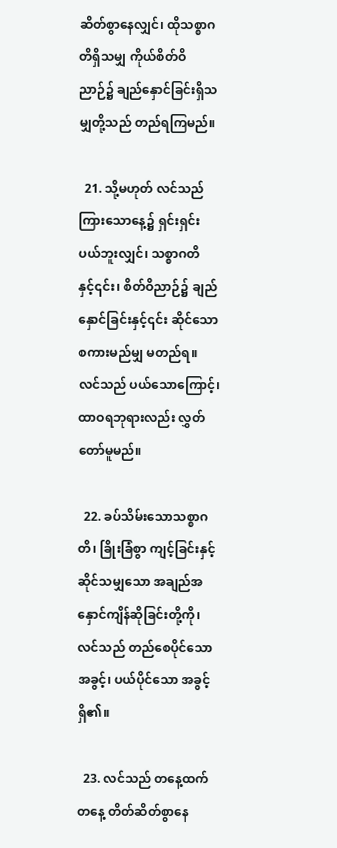ဆိတ်စွာနေလျှင်၊ ထိုသစ္စာဂတိရှိသမျှ ကိုယ်စိတ်ဝိညာဉ်၌ ချည်နှောင်ခြင်းရှိသမျှတို့သည် တည်ရကြမည်။

  21. သို့မဟုတ် လင်သည် ကြားသောနေ့၌ ရှင်းရှင်း ပယ်ဘူးလျှင်၊ သစ္စာဂတိနှင့်၎င်း၊ စိတ်ဝိညာဉ်၌ ချည် နှောင်ခြင်းနှင့်၎င်း ဆိုင်သော စကားမည်မျှ မတည်ရ။ လင်သည် ပယ်သောကြောင့်၊ ထာဝရဘုရားလည်း လွှတ်တော်မူမည်။

  22. ခပ်သိမ်းသောသစ္စာဂတိ၊ ခြိုးခြံစွာ ကျင့်ခြင်းနှင့် ဆိုင်သမျှသော အချည်အနှောင်ကျိန်ဆိုခြင်းတို့ကို၊ လင်သည် တည်စေပိုင်သောအခွင့်၊ ပယ်ပိုင်သော အခွင့်ရှိ၏။

  23. လင်သည် တနေ့ထက်တနေ့ တိတ်ဆိတ်စွာနေ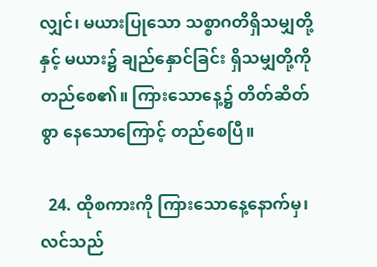လျှင်၊ မယားပြုသော သစ္စာဂတိရှိသမျှတို့နှင့် မယား၌ ချည်နှောင်ခြင်း ရှိသမျှတို့ကို တည်စေ၏။ ကြားသောနေ့၌ တိတ်ဆိတ်စွာ နေသောကြောင့် တည်စေပြီ။

  24. ထိုစကားကို ကြားသောနေ့နောက်မှ၊ လင်သည်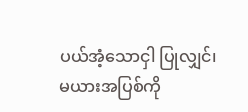ပယ်အံ့သောငှါ ပြုလျှင်၊ မယားအပြစ်ကို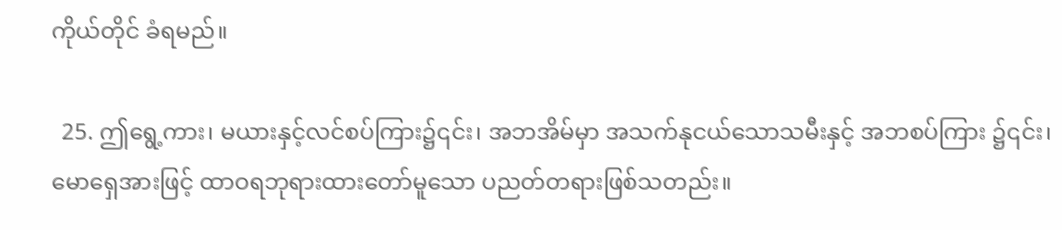ကိုယ်တိုင် ခံရမည်။

  25. ဤရွေ့ကား၊ မယားနှင့်လင်စပ်ကြား၌၎င်း၊ အဘအိမ်မှာ အသက်နုငယ်သောသမီးနှင့် အဘစပ်ကြား ၌၎င်း၊ မောရှေအားဖြင့် ထာဝရဘုရားထားတော်မူသော ပညတ်တရားဖြစ်သတည်း။